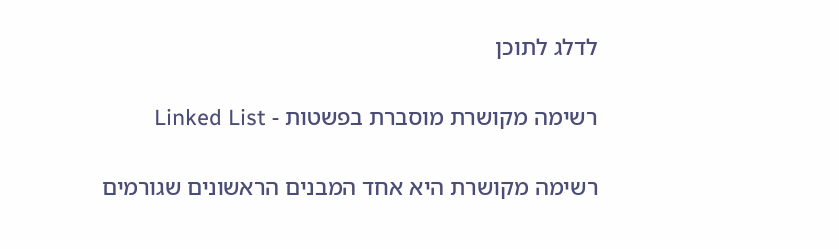לדלג לתוכן

רשימה מקושרת מוסברת בפשטות - Linked List

רשימה מקושרת היא אחד המבנים הראשונים שגורמים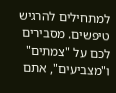למתחילים להרגיש טיפשים. מסבירים לכם על "צמתים" ו"מצביעים", אתם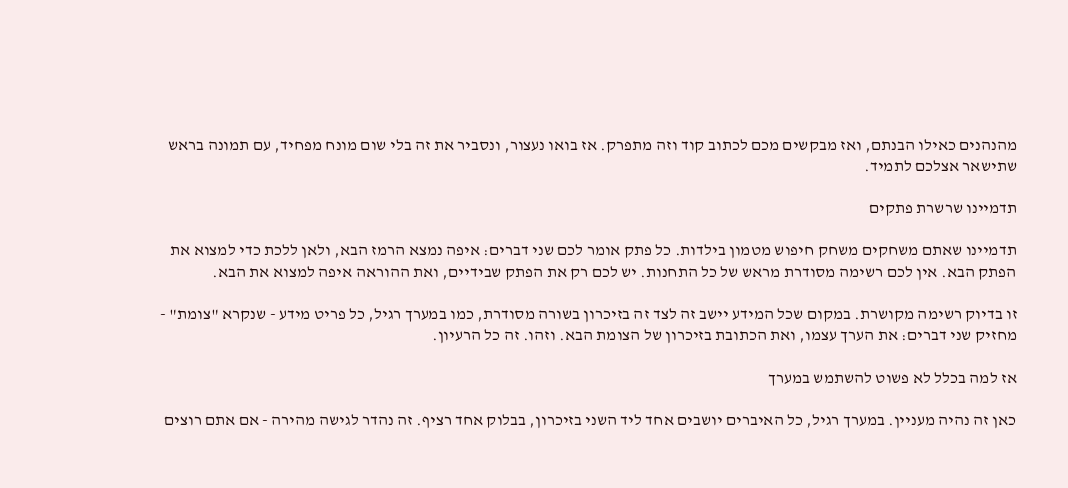מהנהנים כאילו הבנתם, ואז מבקשים מכם לכתוב קוד וזה מתפרק. אז בואו נעצור, ונסביר את זה בלי שום מונח מפחיד, עם תמונה בראש שתישאר אצלכם לתמיד.

תדמיינו שרשרת פתקים

תדמיינו שאתם משחקים משחק חיפוש מטמון בילדות. כל פתק אומר לכם שני דברים: איפה נמצא הרמז הבא, ולאן ללכת כדי למצוא את הפתק הבא. אין לכם רשימה מסודרת מראש של כל התחנות. יש לכם רק את הפתק שבידיים, ואת ההוראה איפה למצוא את הבא.

זו בדיוק רשימה מקושרת. במקום שכל המידע יישב זה לצד זה בזיכרון בשורה מסודרת, כמו במערך רגיל, כל פריט מידע - שנקרא "צומת" - מחזיק שני דברים: את הערך עצמו, ואת הכתובת בזיכרון של הצומת הבא. וזהו. זה כל הרעיון.

אז למה בכלל לא פשוט להשתמש במערך

כאן זה נהיה מעניין. במערך רגיל, כל האיברים יושבים אחד ליד השני בזיכרון, בבלוק אחד רציף. זה נהדר לגישה מהירה - אם אתם רוצים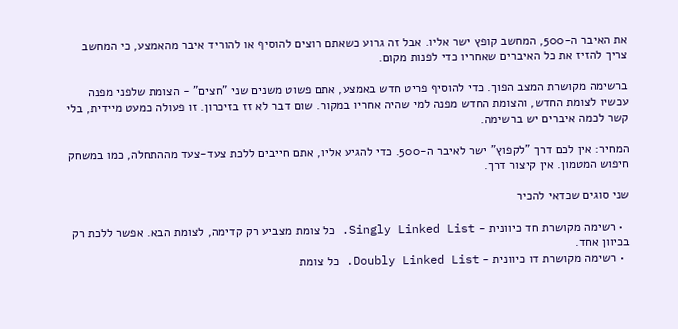את האיבר ה-500, המחשב קופץ ישר אליו. אבל זה גרוע כשאתם רוצים להוסיף או להוריד איבר מהאמצע, כי המחשב צריך להזיז את כל האיברים שאחריו כדי לפנות מקום.

ברשימה מקושרת המצב הפוך. כדי להוסיף פריט חדש באמצע, אתם פשוט משנים שני "חצים" - הצומת שלפני מפנה עכשיו לצומת החדש, והצומת החדש מפנה למי שהיה אחריו במקור. שום דבר לא זז בזיכרון. זו פעולה כמעט מיידית, בלי קשר לכמה איברים יש ברשימה.

המחיר: אין לכם דרך "לקפוץ" ישר לאיבר ה-500. כדי להגיע אליו, אתם חייבים ללכת צעד-צעד מההתחלה, כמו במשחק חיפוש המטמון. אין קיצור דרך.

שני סוגים שכדאי להכיר

  • רשימה מקושרת חד כיוונית - Singly Linked List. כל צומת מצביע רק קדימה, לצומת הבא. אפשר ללכת רק בכיוון אחד.
  • רשימה מקושרת דו כיוונית - Doubly Linked List. כל צומת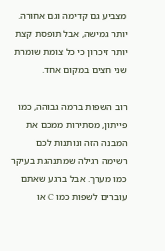מצביע גם קדימה וגם אחורה. יותר גמישה, אבל תופסת קצת יותר זיכרון כי כל צומת שומרת שני חצים במקום אחד.

רוב השפות ברמה גבוהה, כמו פייתון, מסתירות ממכם את המבנה הזה ונותנות לכם רשימה רגילה שמתנהגת בעיקר כמו מערך. אבל ברגע שאתם עוברים לשפות כמו C או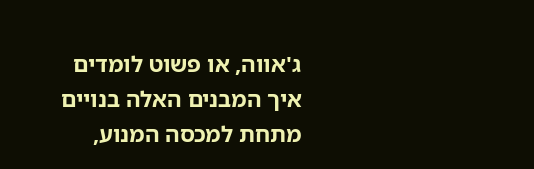ג'אווה, או פשוט לומדים איך המבנים האלה בנויים מתחת למכסה המנוע,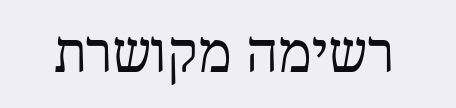רשימה מקושרת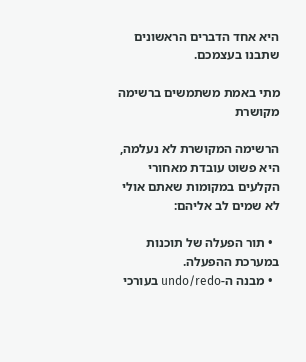היא אחד הדברים הראשונים שתבנו בעצמכם.

מתי באמת משתמשים ברשימה מקושרת

הרשימה המקושרת לא נעלמה, היא פשוט עובדת מאחורי הקלעים במקומות שאתם אולי לא שמים לב אליהם:

  • תור הפעלה של תוכנות במערכת ההפעלה.
  • מבנה ה-undo/redo בעורכי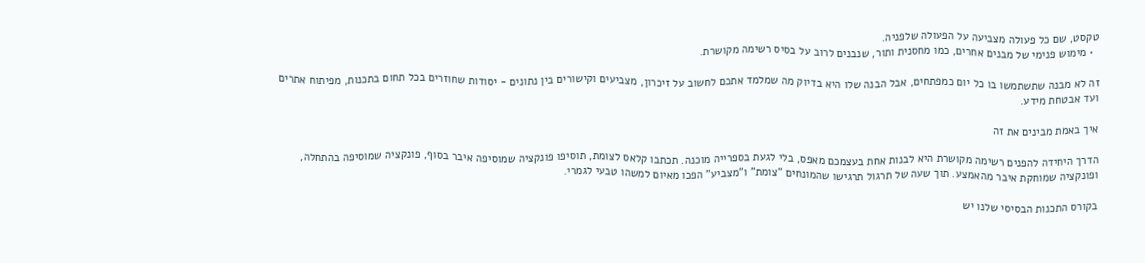טקסט, שם כל פעולה מצביעה על הפעולה שלפניה.
  • מימוש פנימי של מבנים אחרים, כמו מחסנית ותור, שנבנים לרוב על בסיס רשימה מקושרת.

זה לא מבנה שתשתמשו בו כל יום כמפתחים, אבל הבנה שלו היא בדיוק מה שמלמד אתכם לחשוב על זיכרון, מצביעים וקישורים בין נתונים - יסודות שחוזרים בכל תחום בתכנות, מפיתוח אתרים ועד אבטחת מידע.

איך באמת מבינים את זה

הדרך היחידה להפנים רשימה מקושרת היא לבנות אחת בעצמכם מאפס, בלי לגעת בספרייה מוכנה. תכתבו קלאס לצומת, תוסיפו פונקציה שמוסיפה איבר בסוף, פונקציה שמוסיפה בהתחלה, ופונקציה שמוחקת איבר מהאמצע. תוך שעה של תרגול תרגישו שהמונחים "צומת" ו"מצביע" הפכו מאיום למשהו טבעי לגמרי.

בקורס התכנות הבסיסי שלנו יש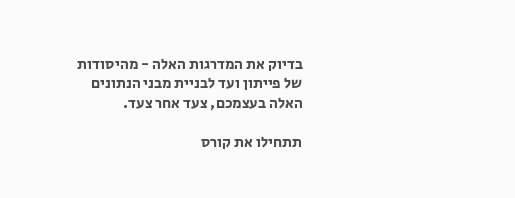בדיוק את המדרגות האלה - מהיסודות של פייתון ועד לבניית מבני הנתונים האלה בעצמכם, צעד אחר צעד.

תתחילו את קורס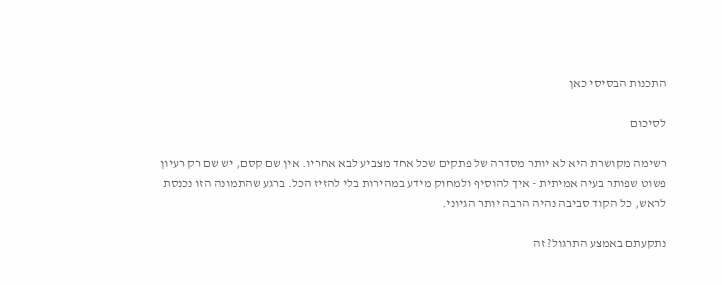התכנות הבסיסי כאן

לסיכום

רשימה מקושרת היא לא יותר מסדרה של פתקים שכל אחד מצביע לבא אחריו. אין שם קסם, יש שם רק רעיון פשוט שפותר בעיה אמיתית - איך להוסיף ולמחוק מידע במהירות בלי להזיז הכל. ברגע שהתמונה הזו נכנסת לראש, כל הקוד סביבה נהיה הרבה יותר הגיוני.

נתקעתם באמצע התרגול? זה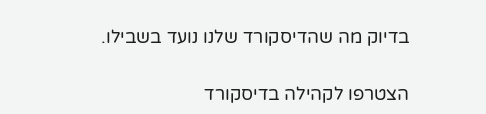בדיוק מה שהדיסקורד שלנו נועד בשבילו.

הצטרפו לקהילה בדיסקורד